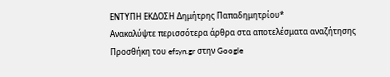ΕΝΤΥΠΗ ΕΚΔΟΣΗ Δημήτρης Παπαδημητρίου*
Ανακαλύψτε περισσότερα άρθρα στα αποτελέσματα αναζήτησης
Προσθήκη του efsyn.gr στην Google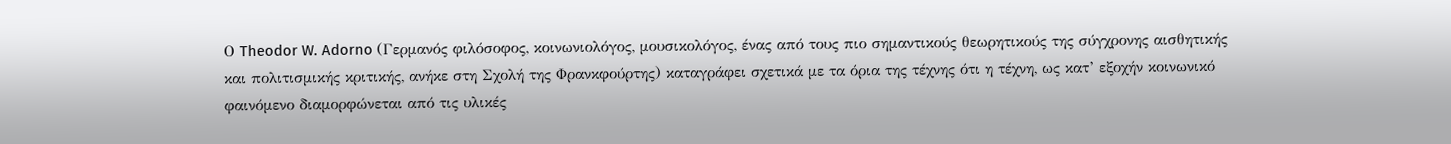Ο Theodor W. Adorno (Γερμανός φιλόσοφος, κοινωνιολόγος, μουσικολόγος, ένας από τους πιο σημαντικούς θεωρητικούς της σύγχρονης αισθητικής και πολιτισμικής κριτικής, ανήκε στη Σχολή της Φρανκφούρτης) καταγράφει σχετικά με τα όρια της τέχνης ότι η τέχνη, ως κατ’ εξοχήν κοινωνικό φαινόμενο διαμορφώνεται από τις υλικές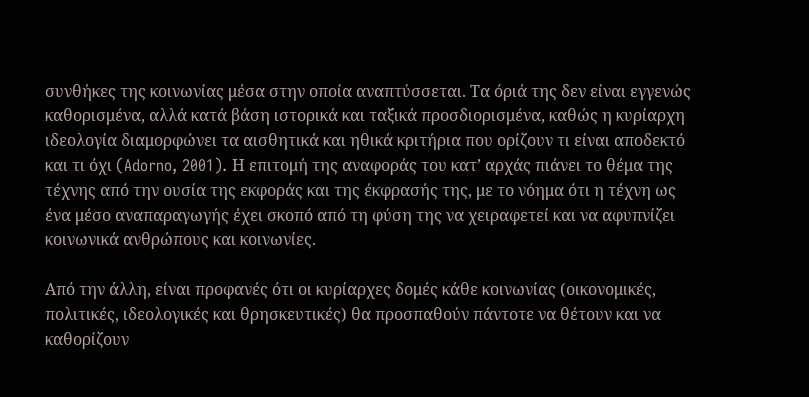συνθήκες της κοινωνίας μέσα στην οποία αναπτύσσεται. Τα όριά της δεν είναι εγγενώς καθορισμένα, αλλά κατά βάση ιστορικά και ταξικά προσδιορισμένα, καθώς η κυρίαρχη ιδεολογία διαμορφώνει τα αισθητικά και ηθικά κριτήρια που ορίζουν τι είναι αποδεκτό και τι όχι (Adorno, 2001). Η επιτομή της αναφοράς του κατ’ αρχάς πιάνει το θέμα της τέχνης από την ουσία της εκφοράς και της έκφρασής της, με το νόημα ότι η τέχνη ως ένα μέσο αναπαραγωγής έχει σκοπό από τη φύση της να χειραφετεί και να αφυπνίζει κοινωνικά ανθρώπους και κοινωνίες.

Από την άλλη, είναι προφανές ότι οι κυρίαρχες δομές κάθε κοινωνίας (οικονομικές, πολιτικές, ιδεολογικές και θρησκευτικές) θα προσπαθούν πάντοτε να θέτουν και να καθορίζουν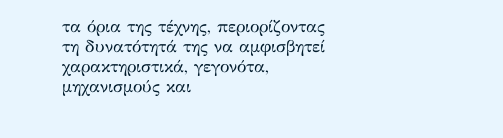τα όρια της τέχνης, περιορίζοντας τη δυνατότητά της να αμφισβητεί χαρακτηριστικά, γεγονότα, μηχανισμούς και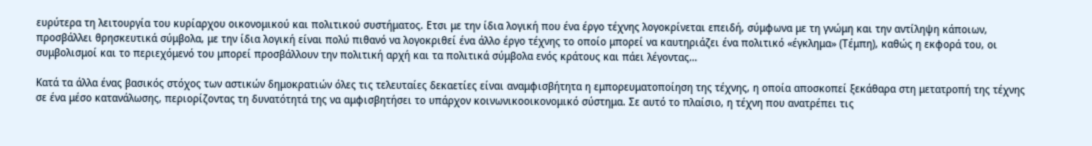ευρύτερα τη λειτουργία του κυρίαρχου οικονομικού και πολιτικού συστήματος. Ετσι με την ίδια λογική που ένα έργο τέχνης λογοκρίνεται επειδή, σύμφωνα με τη γνώμη και την αντίληψη κάποιων, προσβάλλει θρησκευτικά σύμβολα, με την ίδια λογική είναι πολύ πιθανό να λογοκριθεί ένα άλλο έργο τέχνης το οποίο μπορεί να καυτηριάζει ένα πολιτικό «έγκλημα» (Τέμπη), καθώς η εκφορά του, οι συμβολισμοί και το περιεχόμενό του μπορεί προσβάλλουν την πολιτική αρχή και τα πολιτικά σύμβολα ενός κράτους και πάει λέγοντας…

Κατά τα άλλα ένας βασικός στόχος των αστικών δημοκρατιών όλες τις τελευταίες δεκαετίες είναι αναμφισβήτητα η εμπορευματοποίηση της τέχνης, η οποία αποσκοπεί ξεκάθαρα στη μετατροπή της τέχνης σε ένα μέσο κατανάλωσης, περιορίζοντας τη δυνατότητά της να αμφισβητήσει το υπάρχον κοινωνικοοικονομικό σύστημα. Σε αυτό το πλαίσιο, η τέχνη που ανατρέπει τις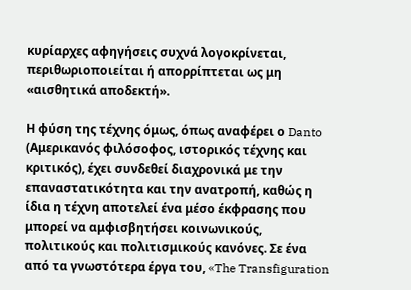κυρίαρχες αφηγήσεις συχνά λογοκρίνεται, περιθωριοποιείται ή απορρίπτεται ως μη «αισθητικά αποδεκτή».

Η φύση της τέχνης όμως, όπως αναφέρει ο Danto (Αμερικανός φιλόσοφος, ιστορικός τέχνης και κριτικός), έχει συνδεθεί διαχρονικά με την επαναστατικότητα και την ανατροπή, καθώς η ίδια η τέχνη αποτελεί ένα μέσο έκφρασης που μπορεί να αμφισβητήσει κοινωνικούς, πολιτικούς και πολιτισμικούς κανόνες. Σε ένα από τα γνωστότερα έργα του, «The Transfiguration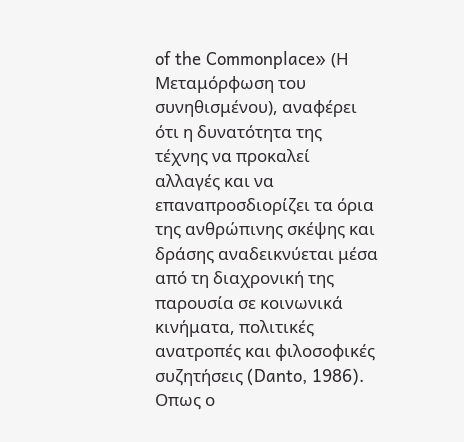of the Commonplace» (Η Μεταμόρφωση του συνηθισμένου), αναφέρει ότι η δυνατότητα της τέχνης να προκαλεί αλλαγές και να επαναπροσδιορίζει τα όρια της ανθρώπινης σκέψης και δράσης αναδεικνύεται μέσα από τη διαχρονική της παρουσία σε κοινωνικά κινήματα, πολιτικές ανατροπές και φιλοσοφικές συζητήσεις (Danto, 1986). Οπως ο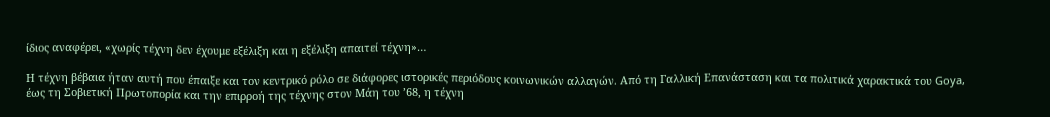ίδιος αναφέρει, «χωρίς τέχνη δεν έχουμε εξέλιξη και η εξέλιξη απαιτεί τέχνη»…

Η τέχνη βέβαια ήταν αυτή που έπαιξε και τον κεντρικό ρόλο σε διάφορες ιστορικές περιόδους κοινωνικών αλλαγών. Από τη Γαλλική Επανάσταση και τα πολιτικά χαρακτικά του Goya, έως τη Σοβιετική Πρωτοπορία και την επιρροή της τέχνης στον Μάη του ’68, η τέχνη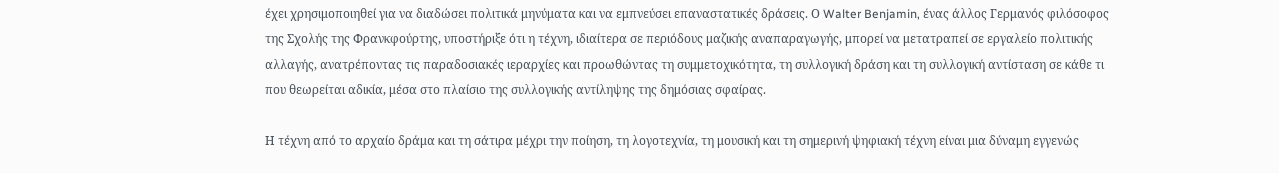έχει χρησιμοποιηθεί για να διαδώσει πολιτικά μηνύματα και να εμπνεύσει επαναστατικές δράσεις. Ο Walter Benjamin, ένας άλλος Γερμανός φιλόσοφος της Σχολής της Φρανκφούρτης, υποστήριξε ότι η τέχνη, ιδιαίτερα σε περιόδους μαζικής αναπαραγωγής, μπορεί να μετατραπεί σε εργαλείο πολιτικής αλλαγής, ανατρέποντας τις παραδοσιακές ιεραρχίες και προωθώντας τη συμμετοχικότητα, τη συλλογική δράση και τη συλλογική αντίσταση σε κάθε τι που θεωρείται αδικία, μέσα στο πλαίσιο της συλλογικής αντίληψης της δημόσιας σφαίρας.

Η τέχνη από το αρχαίο δράμα και τη σάτιρα μέχρι την ποίηση, τη λογοτεχνία, τη μουσική και τη σημερινή ψηφιακή τέχνη είναι μια δύναμη εγγενώς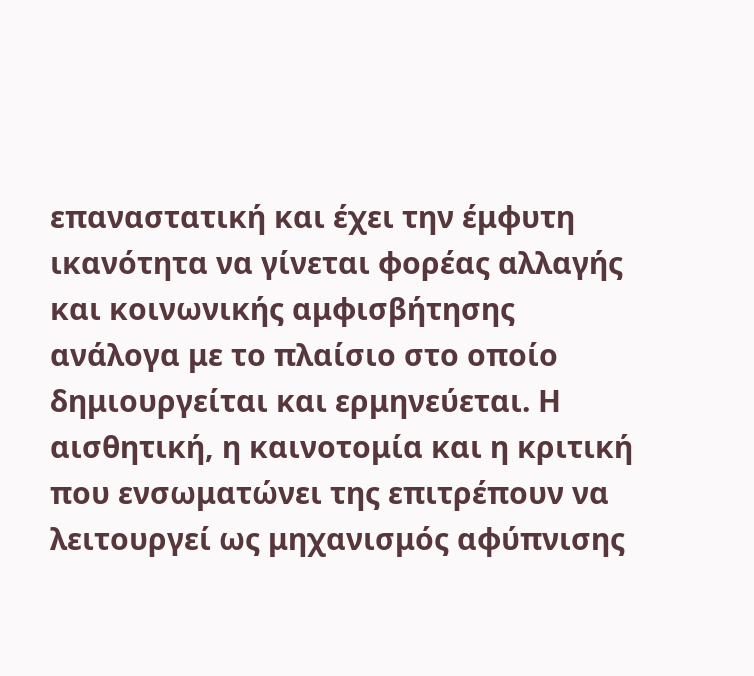επαναστατική και έχει την έμφυτη ικανότητα να γίνεται φορέας αλλαγής και κοινωνικής αμφισβήτησης ανάλογα με το πλαίσιο στο οποίο δημιουργείται και ερμηνεύεται. Η αισθητική, η καινοτομία και η κριτική που ενσωματώνει της επιτρέπουν να λειτουργεί ως μηχανισμός αφύπνισης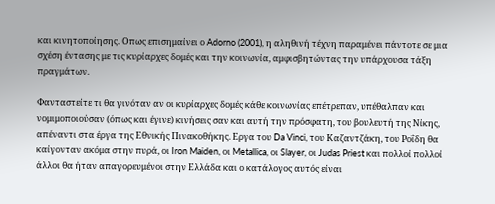και κινητοποίησης. Οπως επισημαίνει ο Adorno (2001), η αληθινή τέχνη παραμένει πάντοτε σε μια σχέση έντασης με τις κυρίαρχες δομές και την κοινωνία, αμφισβητώντας την υπάρχουσα τάξη πραγμάτων.

Φανταστείτε τι θα γινόταν αν οι κυρίαρχες δομές κάθε κοινωνίας επέτρεπαν, υπέθαλπαν και νομιμοποιούσαν (όπως και έγινε) κινήσεις σαν και αυτή την πρόσφατη, του βουλευτή της Νίκης, απέναντι στα έργα της Εθνικής Πινακοθήκης. Εργα του Da Vinci, του Καζαντζάκη, του Ροΐδη θα καίγονταν ακόμα στην πυρά, οι Iron Maiden, οι Metallica, οι Slayer, οι Judas Priest και πολλοί πολλοί άλλοι θα ήταν απαγορευμένοι στην Ελλάδα και ο κατάλογος αυτός είναι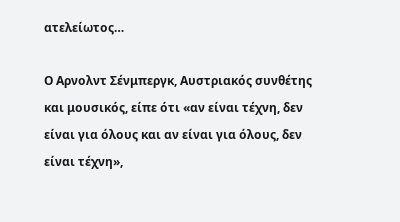ατελείωτος…

Ο Αρνολντ Σένμπεργκ, Αυστριακός συνθέτης και μουσικός, είπε ότι «αν είναι τέχνη, δεν είναι για όλους και αν είναι για όλους, δεν είναι τέχνη»,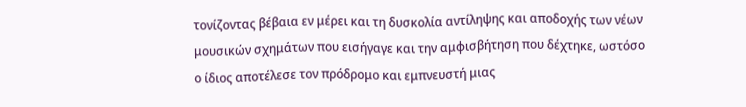τονίζοντας βέβαια εν μέρει και τη δυσκολία αντίληψης και αποδοχής των νέων μουσικών σχημάτων που εισήγαγε και την αμφισβήτηση που δέχτηκε, ωστόσο ο ίδιος αποτέλεσε τον πρόδρομο και εμπνευστή μιας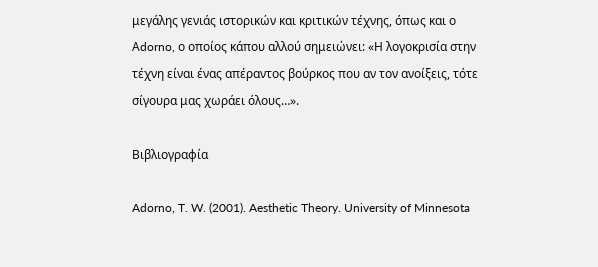μεγάλης γενιάς ιστορικών και κριτικών τέχνης, όπως και ο Αdorno, ο οποίος κάπου αλλού σημειώνει: «Η λογοκρισία στην τέχνη είναι ένας απέραντος βούρκος που αν τον ανοίξεις, τότε σίγουρα μας χωράει όλους…».

Βιβλιογραφία

Adorno, T. W. (2001). Aesthetic Theory. University of Minnesota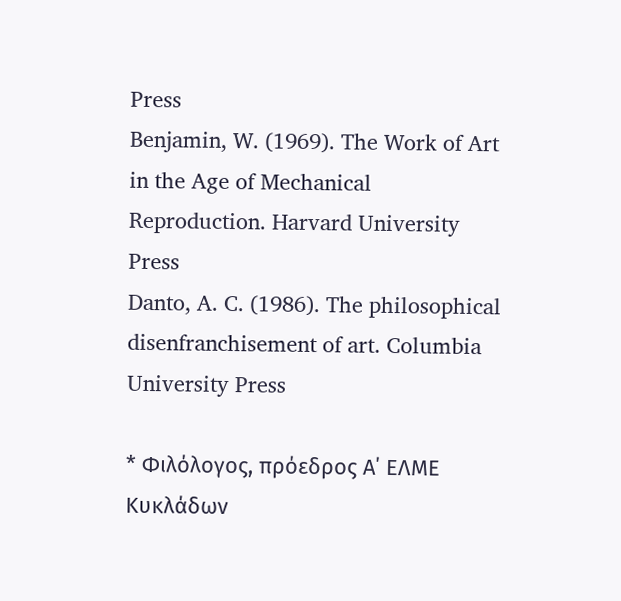Press
Benjamin, W. (1969). The Work of Art in the Age of Mechanical Reproduction. Harvard University Press
Danto, A. C. (1986). The philosophical disenfranchisement of art. Columbia University Press

* Φιλόλογος, πρόεδρος Α΄ ΕΛΜΕ Κυκλάδων